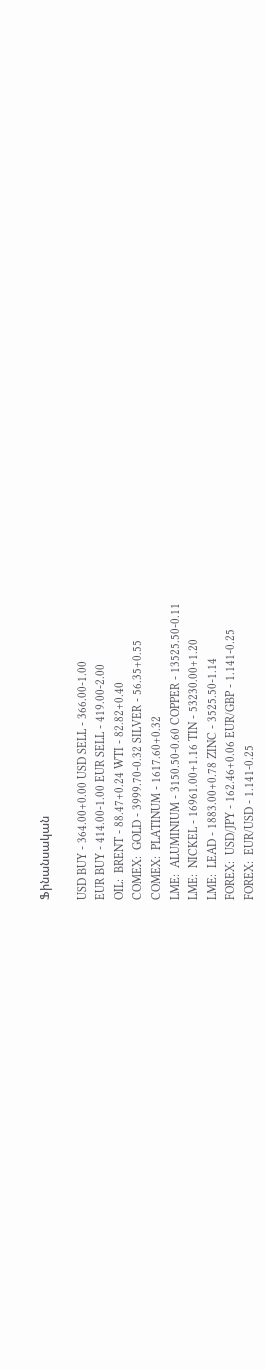Ֆինանսական

USD BUY - 364.00+0.00 USD SELL - 366.00-1.00
EUR BUY - 414.00-1.00 EUR SELL - 419.00-2.00
OIL:  BRENT - 88.47+0.24 WTI - 82.82+0.40
COMEX:  GOLD - 3999.70-0.32 SILVER - 56.35+0.55
COMEX:  PLATINUM - 1617.60+0.32
LME:  ALUMINIUM - 3150.50-0.60 COPPER - 13525.50-0.11
LME:  NICKEL - 16961.00+1.16 TIN - 53230.00+1.20
LME:  LEAD - 1883.00+0.78 ZINC - 3525.50-1.14
FOREX:  USD/JPY - 162.46+0.06 EUR/GBP - 1.141-0.25
FOREX:  EUR/USD - 1.141-0.25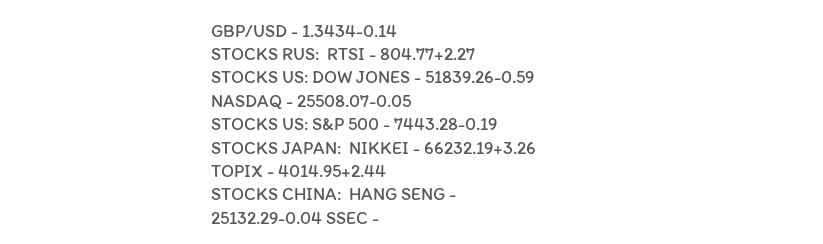GBP/USD - 1.3434-0.14
STOCKS RUS:  RTSI - 804.77+2.27
STOCKS US: DOW JONES - 51839.26-0.59 NASDAQ - 25508.07-0.05
STOCKS US: S&P 500 - 7443.28-0.19
STOCKS JAPAN:  NIKKEI - 66232.19+3.26 TOPIX - 4014.95+2.44
STOCKS CHINA:  HANG SENG - 25132.29-0.04 SSEC -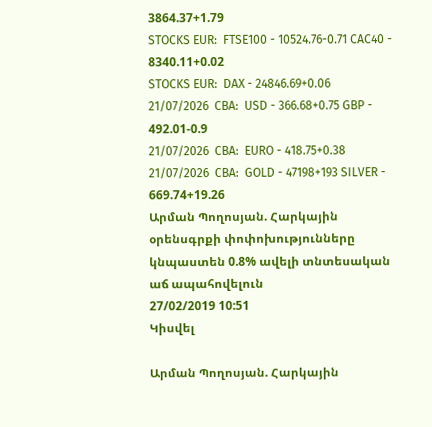3864.37+1.79
STOCKS EUR:  FTSE100 - 10524.76-0.71 CAC40 - 8340.11+0.02
STOCKS EUR:  DAX - 24846.69+0.06
21/07/2026  CBA:  USD - 366.68+0.75 GBP - 492.01-0.9
21/07/2026  CBA:  EURO - 418.75+0.38
21/07/2026  CBA:  GOLD - 47198+193 SILVER - 669.74+19.26
Արման Պողոսյան. Հարկային օրենսգրքի փոփոխությունները կնպաստեն 0.8% ավելի տնտեսական աճ ապահովելուն
27/02/2019 10:51
Կիսվել

Արման Պողոսյան. Հարկային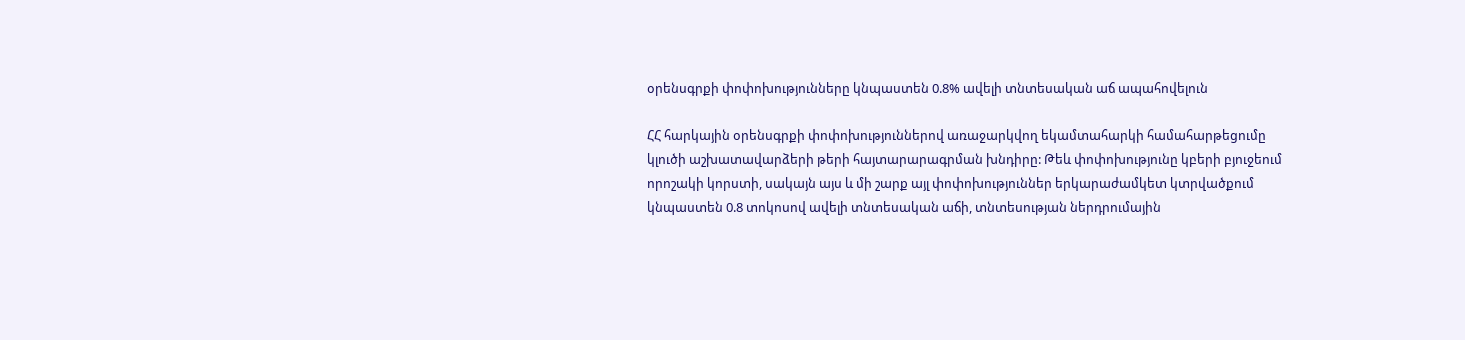օրենսգրքի փոփոխությունները կնպաստեն 0.8% ավելի տնտեսական աճ ապահովելուն

ՀՀ հարկային օրենսգրքի փոփոխություններով առաջարկվող եկամտահարկի համահարթեցումը կլուծի աշխատավարձերի թերի հայտարարագրման խնդիրը: Թեև փոփոխությունը կբերի բյուջեում որոշակի կորստի, սակայն այս և մի շարք այլ փոփոխություններ երկարաժամկետ կտրվածքում կնպաստեն 0.8 տոկոսով ավելի տնտեսական աճի, տնտեսության ներդրումային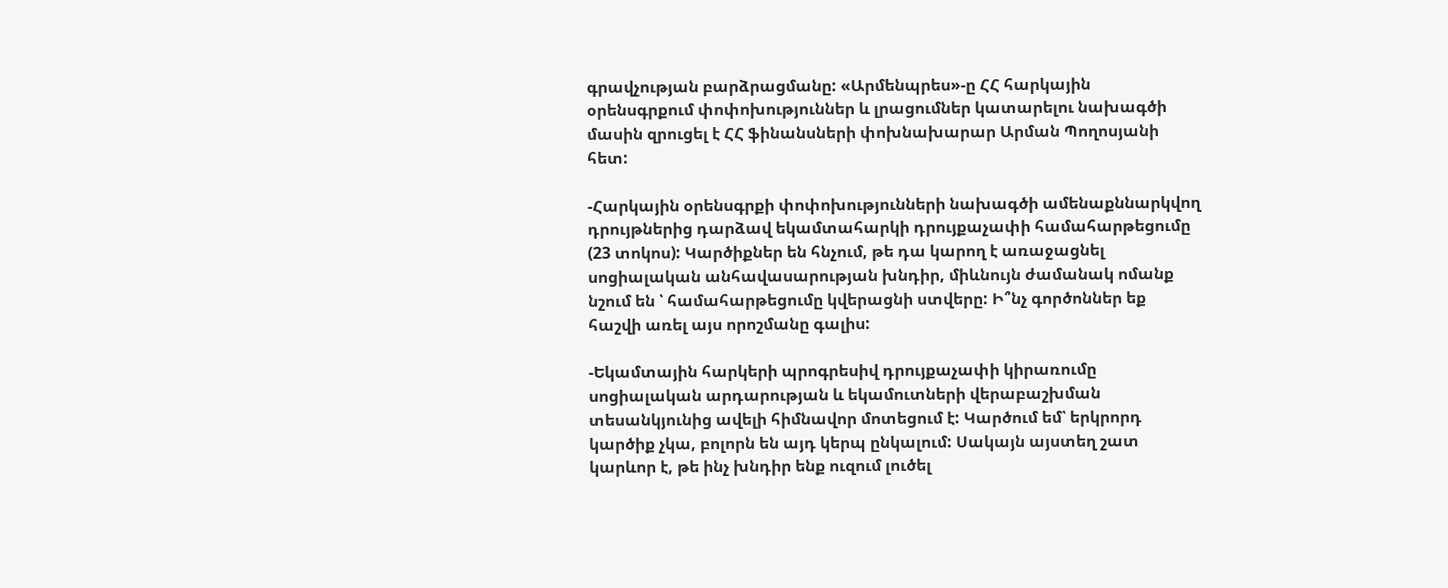գրավչության բարձրացմանը: «Արմենպրես»-ը ՀՀ հարկային օրենսգրքում փոփոխություններ և լրացումներ կատարելու նախագծի մասին զրուցել է ՀՀ ֆինանսների փոխնախարար Արման Պողոսյանի հետ:

-Հարկային օրենսգրքի փոփոխությունների նախագծի ամենաքննարկվող դրույթներից դարձավ եկամտահարկի դրույքաչափի համահարթեցումը (23 տոկոս): Կարծիքներ են հնչում, թե դա կարող է առաջացնել սոցիալական անհավասարության խնդիր, միևնույն ժամանակ ոմանք նշում են ՝ համահարթեցումը կվերացնի ստվերը: Ի՞նչ գործոններ եք հաշվի առել այս որոշմանը գալիս:

-Եկամտային հարկերի պրոգրեսիվ դրույքաչափի կիրառումը սոցիալական արդարության և եկամուտների վերաբաշխման տեսանկյունից ավելի հիմնավոր մոտեցում է: Կարծում եմ՝ երկրորդ կարծիք չկա, բոլորն են այդ կերպ ընկալում: Սակայն այստեղ շատ կարևոր է, թե ինչ խնդիր ենք ուզում լուծել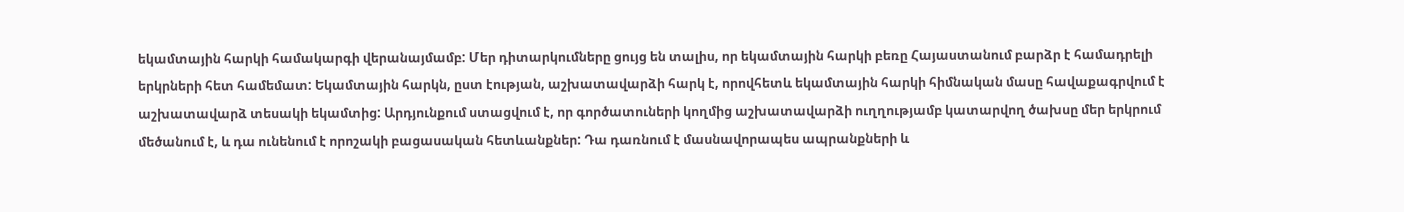եկամտային հարկի համակարգի վերանայմամբ: Մեր դիտարկումները ցույց են տալիս, որ եկամտային հարկի բեռը Հայաստանում բարձր է համադրելի երկրների հետ համեմատ: Եկամտային հարկն, ըստ էության, աշխատավարձի հարկ է, որովհետև եկամտային հարկի հիմնական մասը հավաքագրվում է աշխատավարձ տեսակի եկամտից: Արդյունքում ստացվում է, որ գործատուների կողմից աշխատավարձի ուղղությամբ կատարվող ծախսը մեր երկրում մեծանում է, և դա ունենում է որոշակի բացասական հետևանքներ: Դա դառնում է մասնավորապես ապրանքների և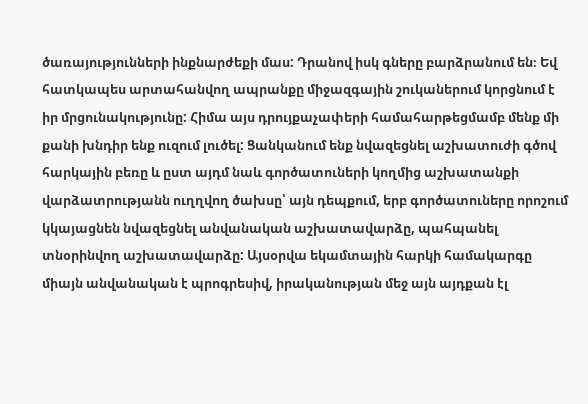ծառայությունների ինքնարժեքի մաս: Դրանով իսկ գները բարձրանում են։ Եվ հատկապես արտահանվող ապրանքը միջազգային շուկաներում կորցնում է իր մրցունակությունը: Հիմա այս դրույքաչափերի համահարթեցմամբ մենք մի քանի խնդիր ենք ուզում լուծել: Ցանկանում ենք նվազեցնել աշխատուժի գծով հարկային բեռը և ըստ այդմ նաև գործատուների կողմից աշխատանքի վարձատրությանն ուղղվող ծախսը՝ այն դեպքում, երբ գործատուները որոշում կկայացնեն նվազեցնել անվանական աշխատավարձը, պահպանել տնօրինվող աշխատավարձը: Այսօրվա եկամտային հարկի համակարգը միայն անվանական է պրոգրեսիվ, իրականության մեջ այն այդքան էլ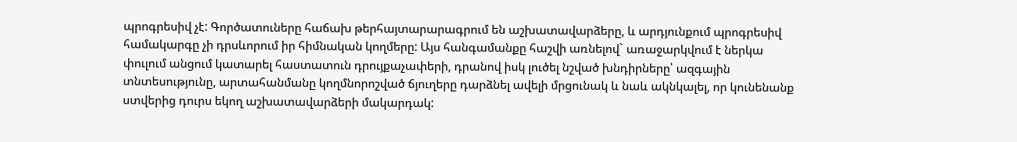պրոգրեսիվ չէ: Գործատուները հաճախ թերհայտարարագրում են աշխատավարձերը, և արդյունքում պրոգրեսիվ համակարգը չի դրսևորում իր հիմնական կողմերը: Այս հանգամանքը հաշվի առնելով` առաջարկվում է ներկա փուլում անցում կատարել հաստատուն դրույքաչափերի, դրանով իսկ լուծել նշված խնդիրները՝ ազգային տնտեսությունը, արտահանմանը կողմնորոշված ճյուղերը դարձնել ավելի մրցունակ և նաև ակնկալել, որ կունենանք ստվերից դուրս եկող աշխատավարձերի մակարդակ: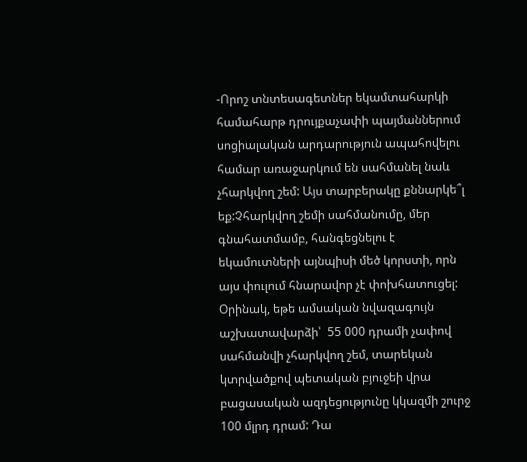-Որոշ տնտեսագետներ եկամտահարկի համահարթ դրույքաչափի պայմաններում սոցիալական արդարություն ապահովելու համար առաջարկում են սահմանել նաև չհարկվող շեմ: Այս տարբերակը քննարկե՞լ եք:Չհարկվող շեմի սահմանումը, մեր գնահատմամբ, հանգեցնելու է եկամուտների այնպիսի մեծ կորստի, որն այս փուլում հնարավոր չէ փոխհատուցել:  Օրինակ, եթե ամսական նվազագույն աշխատավարձի՝  55 000 դրամի չափով սահմանվի չհարկվող շեմ, տարեկան կտրվածքով պետական բյուջեի վրա բացասական ազդեցությունը կկազմի շուրջ 100 մլրդ դրամ: Դա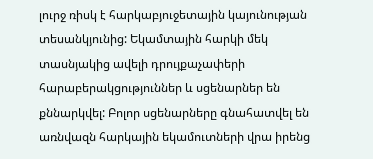լուրջ ռիսկ է հարկաբյուջետային կայունության տեսանկյունից: Եկամտային հարկի մեկ տասնյակից ավելի դրույքաչափերի հարաբերակցություններ և սցենարներ են քննարկվել: Բոլոր սցենարները գնահատվել են առնվազն հարկային եկամուտների վրա իրենց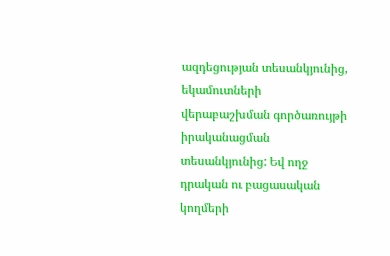ազդեցության տեսանկյունից, եկամուտների վերաբաշխման գործառույթի իրականացման տեսանկյունից: Եվ ողջ դրական ու բացասական կողմերի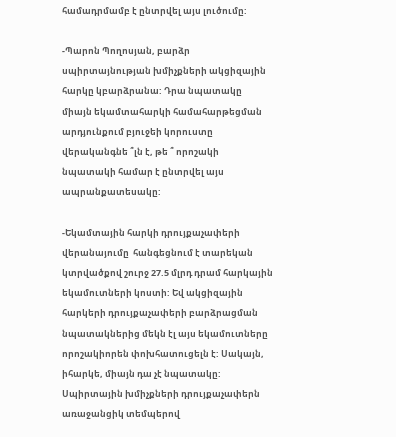համադրմամբ է ընտրվել այս լուծումը:

-Պարոն Պողոսյան, բարձր սպիրտայնության խմիչքների ակցիզային հարկը կբարձրանա: Դրա նպատակը միայն եկամտահարկի համահարթեցման արդյունքում բյուջեի կորուստը վերականգնե ՞լն է, թե ՞ որոշակի նպատակի համար է ընտրվել այս ապրանքատեսակը:

-Եկամտային հարկի դրույքաչափերի վերանայումը  հանգեցնում է տարեկան կտրվածքով շուրջ 27.5 մլրդ դրամ հարկային եկամուտների կոստի: Եվ ակցիզային հարկերի դրույքաչափերի բարձրացման նպատակներից մեկն էլ այս եկամուտները որոշակիորեն փոխհատուցելն է: Սակայն, իհարկե, միայն դա չէ նպատակը: Սպիրտային խմիչքների դրույքաչափերն առաջանցիկ տեմպերով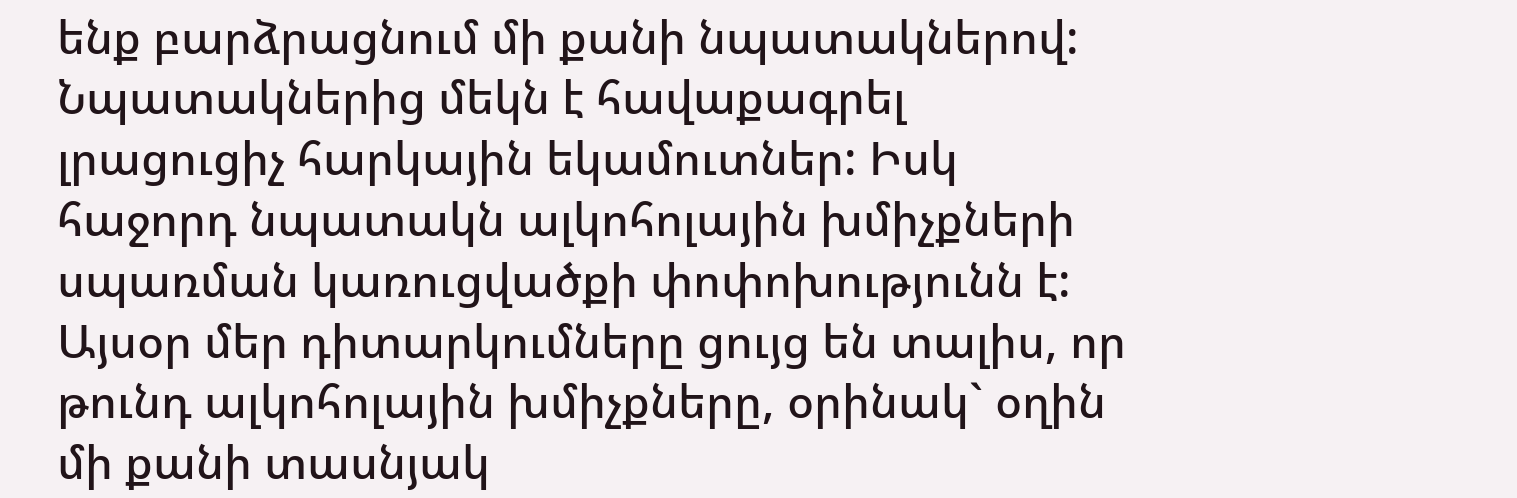ենք բարձրացնում մի քանի նպատակներով: Նպատակներից մեկն է հավաքագրել լրացուցիչ հարկային եկամուտներ: Իսկ հաջորդ նպատակն ալկոհոլային խմիչքների սպառման կառուցվածքի փոփոխությունն է: Այսօր մեր դիտարկումները ցույց են տալիս, որ թունդ ալկոհոլային խմիչքները, օրինակ` օղին մի քանի տասնյակ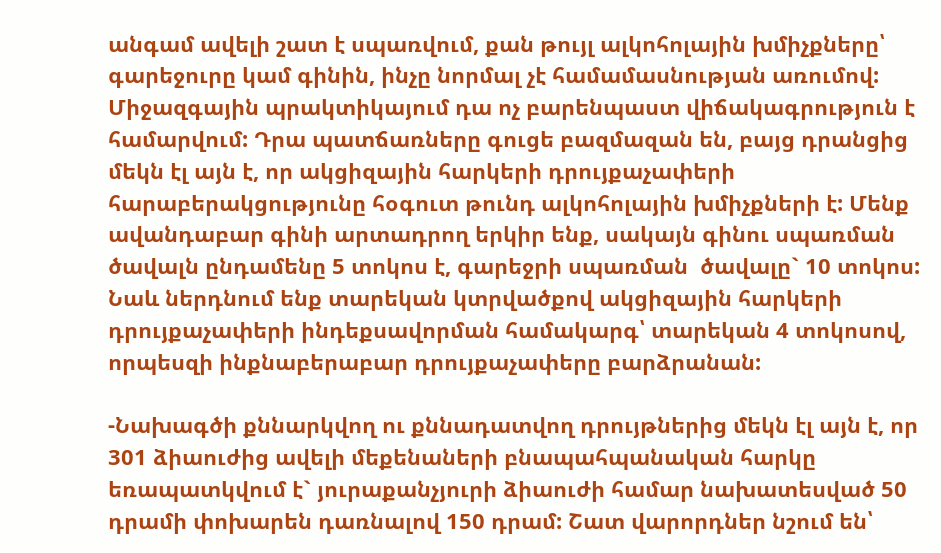անգամ ավելի շատ է սպառվում, քան թույլ ալկոհոլային խմիչքները՝ գարեջուրը կամ գինին, ինչը նորմալ չէ համամասնության առումով: Միջազգային պրակտիկայում դա ոչ բարենպաստ վիճակագրություն է համարվում: Դրա պատճառները գուցե բազմազան են, բայց դրանցից մեկն էլ այն է, որ ակցիզային հարկերի դրույքաչափերի հարաբերակցությունը հօգուտ թունդ ալկոհոլային խմիչքների է: Մենք ավանդաբար գինի արտադրող երկիր ենք, սակայն գինու սպառման ծավալն ընդամենը 5 տոկոս է, գարեջրի սպառման  ծավալը` 10 տոկոս: Նաև ներդնում ենք տարեկան կտրվածքով ակցիզային հարկերի դրույքաչափերի ինդեքսավորման համակարգ՝ տարեկան 4 տոկոսով, որպեսզի ինքնաբերաբար դրույքաչափերը բարձրանան:

-Նախագծի քննարկվող ու քննադատվող դրույթներից մեկն էլ այն է, որ 301 ձիաուժից ավելի մեքենաների բնապահպանական հարկը եռապատկվում է` յուրաքանչյուրի ձիաուժի համար նախատեսված 50 դրամի փոխարեն դառնալով 150 դրամ: Շատ վարորդներ նշում են՝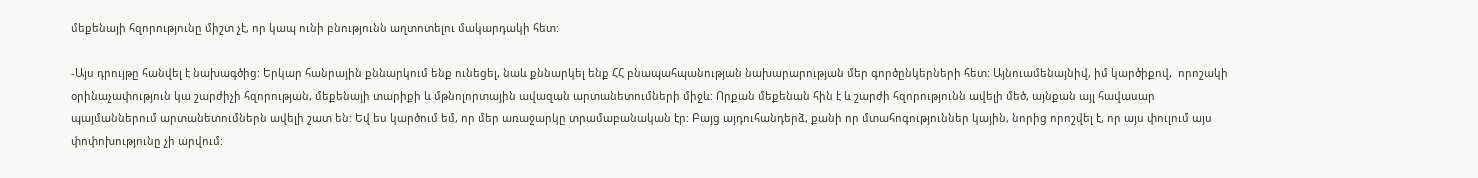մեքենայի հզորությունը միշտ չէ, որ կապ ունի բնությունն աղտոտելու մակարդակի հետ:

-Այս դրույթը հանվել է նախագծից: Երկար հանրային քննարկում ենք ունեցել, նաև քննարկել ենք ՀՀ բնապահպանության նախարարության մեր գործընկերների հետ: Այնուամենայնիվ, իմ կարծիքով,  որոշակի օրինաչափություն կա շարժիչի հզորության, մեքենայի տարիքի և մթնոլորտային ավազան արտանետումների միջև: Որքան մեքենան հին է և շարժի հզորությունն ավելի մեծ, այնքան այլ հավասար պայմաններում արտանետումներն ավելի շատ են: Եվ ես կարծում եմ, որ մեր առաջարկը տրամաբանական էր: Բայց այդուհանդերձ, քանի որ մտահոգություններ կային, նորից որոշվել է, որ այս փուլում այս փոփոխությունը չի արվում: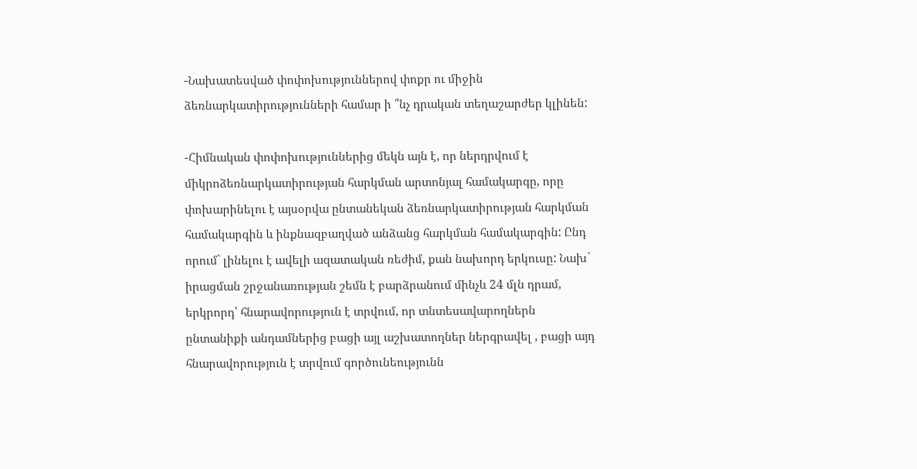-Նախատեսված փոփոխություններով փոքր ու միջին ձեռնարկատիրությունների համար ի ՞նչ դրական տեղաշարժեր կլինեն:

-Հիմնական փոփոխություններից մեկն այն է, որ ներդրվում է միկրոձեռնարկատիրության հարկման արտոնյալ համակարգը, որը փոխարինելու է այսօրվա ընտանեկան ձեռնարկատիրության հարկման համակարգին և ինքնազբաղված անձանց հարկման համակարգին: Ընդ որում` լինելու է ավելի ազատական ռեժիմ, քան նախորդ երկուսը: Նախ` իրացման շրջանառության շեմն է բարձրանում մինչև 24 մլն դրամ, երկրորդ՝ հնարավորություն է տրվում, որ տնտեսավարողներն ընտանիքի անդամներից բացի այլ աշխատողներ ներգրավել , բացի այդ հնարավորություն է տրվում գործունեությունն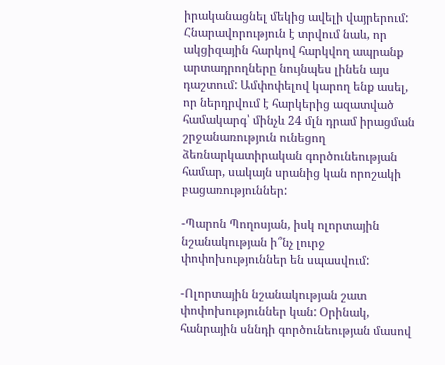իրականացնել մեկից ավելի վայրերում: Հնարավորություն է տրվում նաև, որ ակցիզային հարկով հարկվող ապրանք արտադրողները նույնպես լինեն այս դաշտում: Ամփոփելով կարող ենք ասել, որ ներդրվում է հարկերից ազատված համակարգ՝ մինչև 24 մլն դրամ իրացման շրջանառություն ունեցող ձեռնարկատիրական գործունեության համար, սակայն սրանից կան որոշակի բացառություններ:

-Պարոն Պողոսյան, իսկ ոլորտային նշանակության ի՞նչ լուրջ փոփոխություններ են սպասվում:

-Ոլորտային նշանակության շատ փոփոխություններ կան: Օրինակ, հանրային սննդի գործունեության մասով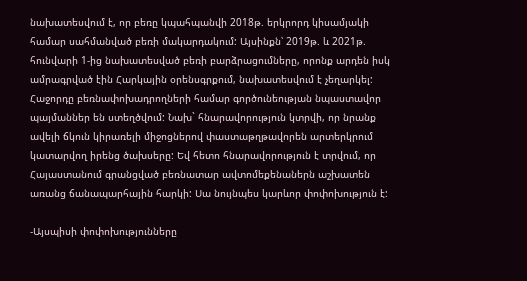նախատեսվում է, որ բեռը կպահպանվի 2018թ. երկրորդ կիսամյակի համար սահմանված բեռի մակարդակում: Այսինքն՝ 2019թ. և 2021թ. հունվարի 1-ից նախատեսված բեռի բարձրացումները, որոնք արդեն իսկ ամրագրված էին Հարկային օրենսգրքում, նախատեսվում է չեղարկել: Հաջորդը բեռնափոխադրողների համար գործունեության նպաստավոր պայմաններ են ստեղծվում: Նախ` հնարավորություն կտրվի, որ նրանք ավելի ճկուն կիրառելի միջոցներով փաստաթղթավորեն արտերկրում կատարվող իրենց ծախսերը: Եվ հետո հնարավորություն է տրվում, որ Հայաստանում գրանցված բեռնատար ավտոմեքենաներն աշխատեն առանց ճանապարհային հարկի: Սա նույնպես կարևոր փոփոխություն է:

-Այսպիսի փոփոխությունները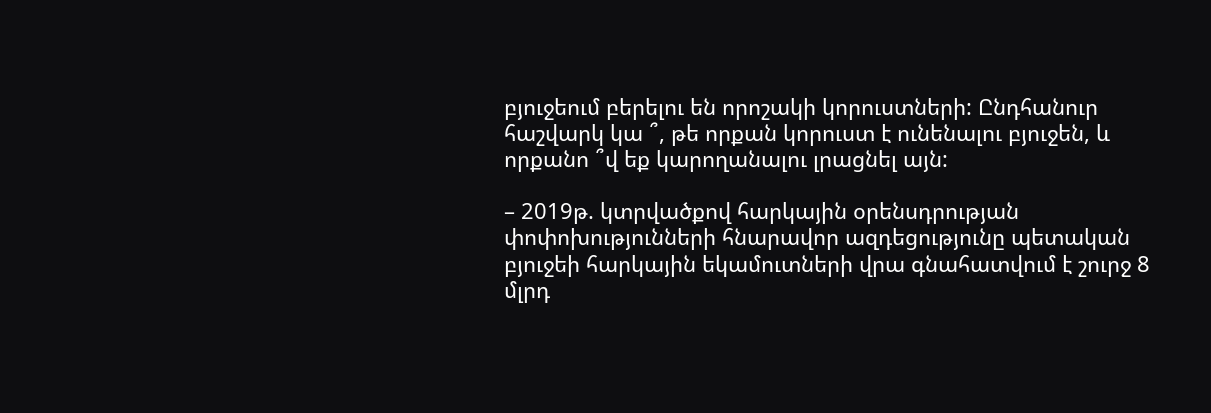բյուջեում բերելու են որոշակի կորուստների: Ընդհանուր հաշվարկ կա ՞, թե որքան կորուստ է ունենալու բյուջեն, և որքանո ՞վ եք կարողանալու լրացնել այն:

– 2019թ. կտրվածքով հարկային օրենսդրության փոփոխությունների հնարավոր ազդեցությունը պետական բյուջեի հարկային եկամուտների վրա գնահատվում է շուրջ 8 մլրդ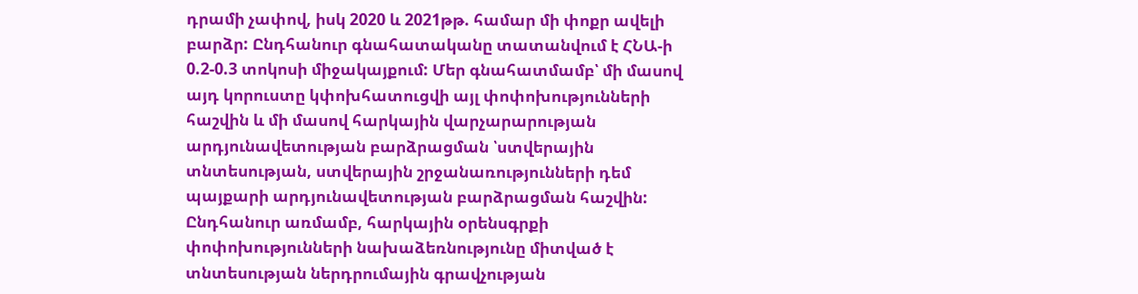դրամի չափով, իսկ 2020 և 2021թթ. համար մի փոքր ավելի բարձր: Ընդհանուր գնահատականը տատանվում է ՀՆԱ-ի 0.2-0.3 տոկոսի միջակայքում: Մեր գնահատմամբ՝ մի մասով այդ կորուստը կփոխհատուցվի այլ փոփոխությունների հաշվին և մի մասով հարկային վարչարարության արդյունավետության բարձրացման ՝ստվերային տնտեսության, ստվերային շրջանառությունների դեմ պայքարի արդյունավետության բարձրացման հաշվին: Ընդհանուր առմամբ, հարկային օրենսգրքի փոփոխությունների նախաձեռնությունը միտված է տնտեսության ներդրումային գրավչության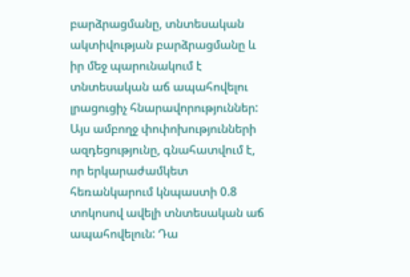բարձրացմանը, տնտեսական ակտիվության բարձրացմանը և իր մեջ պարունակում է տնտեսական աճ ապահովելու լրացուցիչ հնարավորություններ: Այս ամբողջ փոփոխությունների ազդեցությունը, գնահատվում է, որ երկարաժամկետ հեռանկարում կնպաստի 0.8 տոկոսով ավելի տնտեսական աճ ապահովելուն: Դա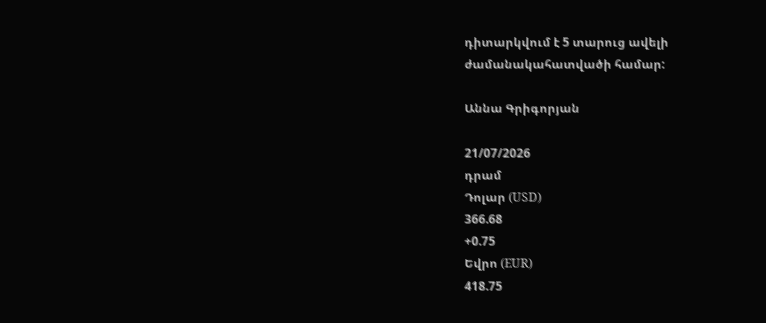դիտարկվում է 5 տարուց ավելի ժամանակահատվածի համար:

Աննա Գրիգորյան

21/07/2026
դրամ
Դոլար (USD)
366.68
+0.75
Եվրո (EUR)
418.75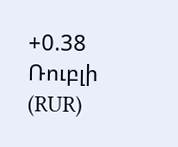+0.38
Ռուբլի (RUR)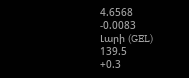4.6568
-0.0083
Լարի (GEL)
139.5
+0.3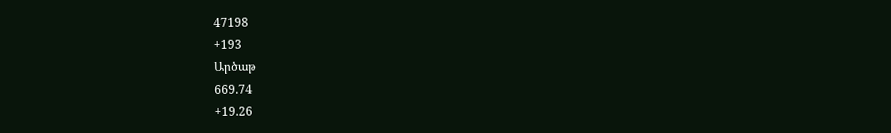47198
+193
Արծաթ
669.74
+19.26